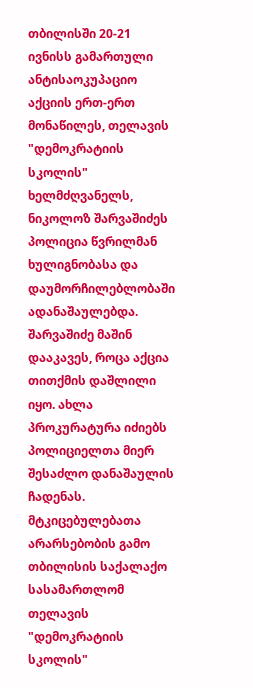თბილისში 20-21 ივნისს გამართული ანტისაოკუპაციო აქციის ერთ-ერთ მონაწილეს, თელავის "დემოკრატიის სკოლის" ხელმძღვანელს, ნიკოლოზ შარვაშიძეს პოლიცია წვრილმან ხულიგნობასა და დაუმორჩილებლობაში ადანაშაულებდა. შარვაშიძე მაშინ დააკავეს, როცა აქცია თითქმის დაშლილი იყო. ახლა პროკურატურა იძიებს პოლიციელთა მიერ შესაძლო დანაშაულის ჩადენას.
მტკიცებულებათა არარსებობის გამო თბილისის საქალაქო სასამართლომ თელავის "დემოკრატიის სკოლის"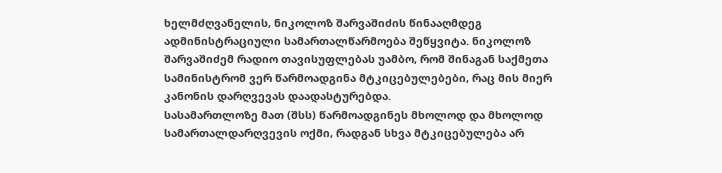ხელმძღვანელის, ნიკოლოზ შარვაშიძის წინააღმდეგ ადმინისტრაციული სამართალწარმოება შეწყვიტა. ნიკოლოზ შარვაშიძემ რადიო თავისუფლებას უამბო, რომ შინაგან საქმეთა სამინისტრომ ვერ წარმოადგინა მტკიცებულებები, რაც მის მიერ კანონის დარღვევას დაადასტურებდა.
სასამართლოზე მათ (შსს) წარმოადგინეს მხოლოდ და მხოლოდ სამართალდარღვევის ოქმი, რადგან სხვა მტკიცებულება არ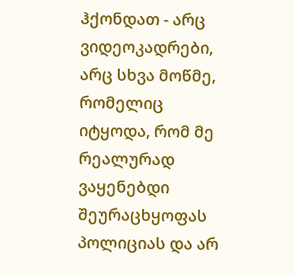ჰქონდათ - არც ვიდეოკადრები, არც სხვა მოწმე, რომელიც იტყოდა, რომ მე რეალურად ვაყენებდი შეურაცხყოფას პოლიციას და არ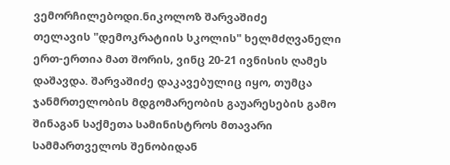ვემორჩილებოდი.ნიკოლოზ შარვაშიძე
თელავის "დემოკრატიის სკოლის" ხელმძღვანელი ერთ-ერთია მათ შორის, ვინც 20-21 ივნისის ღამეს დაშავდა. შარვაშიძე დაკავებულიც იყო, თუმცა ჯანმრთელობის მდგომარეობის გაუარესების გამო შინაგან საქმეთა სამინისტროს მთავარი სამმართველოს შენობიდან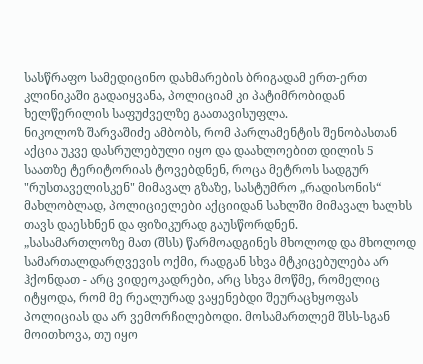სასწრაფო სამედიცინო დახმარების ბრიგადამ ერთ-ერთ კლინიკაში გადაიყვანა, პოლიციამ კი პატიმრობიდან ხელწერილის საფუძველზე გაათავისუფლა.
ნიკოლოზ შარვაშიძე ამბობს, რომ პარლამენტის შენობასთან აქცია უკვე დასრულებული იყო და დაახლოებით დილის 5 საათზე ტერიტორიას ტოვებდნენ, როცა მეტროს სადგურ "რუსთაველისკენ" მიმავალ გზაზე, სასტუმრო „რადისონის“ მახლობლად, პოლიციელები აქციიდან სახლში მიმავალ ხალხს თავს დაესხნენ და ფიზიკურად გაუსწორდნენ.
„სასამართლოზე მათ (შსს) წარმოადგინეს მხოლოდ და მხოლოდ სამართალდარღვევის ოქმი, რადგან სხვა მტკიცებულება არ ჰქონდათ - არც ვიდეოკადრები, არც სხვა მოწმე, რომელიც იტყოდა, რომ მე რეალურად ვაყენებდი შეურაცხყოფას პოლიციას და არ ვემორჩილებოდი. მოსამართლემ შსს-სგან მოითხოვა, თუ იყო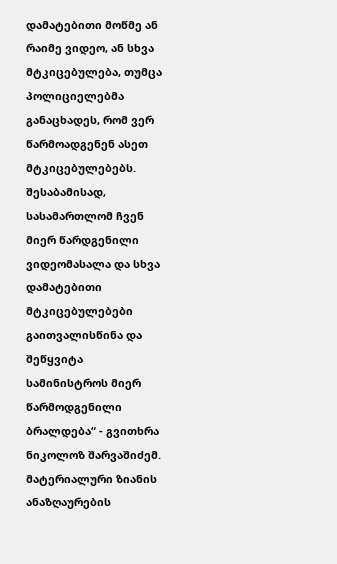დამატებითი მოწმე ან რაიმე ვიდეო, ან სხვა მტკიცებულება, თუმცა პოლიციელებმა განაცხადეს, რომ ვერ წარმოადგენენ ასეთ მტკიცებულებებს. შესაბამისად, სასამართლომ ჩვენ მიერ წარდგენილი ვიდეომასალა და სხვა დამატებითი მტკიცებულებები გაითვალისწინა და შეწყვიტა სამინისტროს მიერ წარმოდგენილი ბრალდება“ - გვითხრა ნიკოლოზ შარვაშიძემ.
მატერიალური ზიანის ანაზღაურების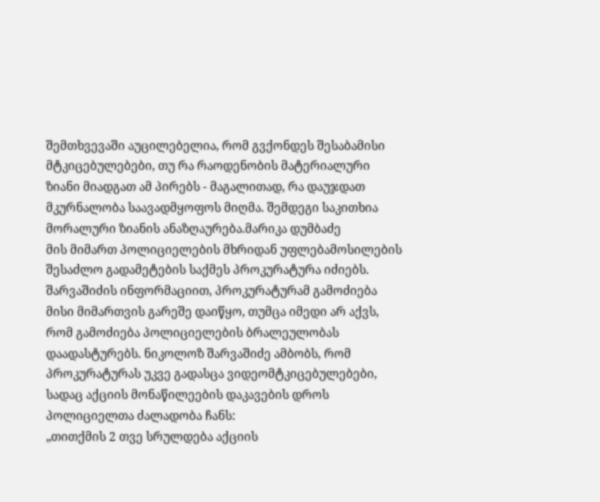შემთხვევაში აუცილებელია, რომ გვქონდეს შესაბამისი მტკიცებულებები, თუ რა რაოდენობის მატერიალური ზიანი მიადგათ ამ პირებს - მაგალითად, რა დაუჯდათ მკურნალობა საავადმყოფოს მიღმა. შემდეგი საკითხია მორალური ზიანის ანაზღაურება.მარიკა დუმბაძე
მის მიმართ პოლიციელების მხრიდან უფლებამოსილების შესაძლო გადამეტების საქმეს პროკურატურა იძიებს. შარვაშიძის ინფორმაციით, პროკურატურამ გამოძიება მისი მიმართვის გარეშე დაიწყო, თუმცა იმედი არ აქვს, რომ გამოძიება პოლიციელების ბრალეულობას დაადასტურებს. ნიკოლოზ შარვაშიძე ამბობს, რომ პროკურატურას უკვე გადასცა ვიდეომტკიცებულებები, სადაც აქციის მონაწილეების დაკავების დროს პოლიციელთა ძალადობა ჩანს:
„თითქმის 2 თვე სრულდება აქციის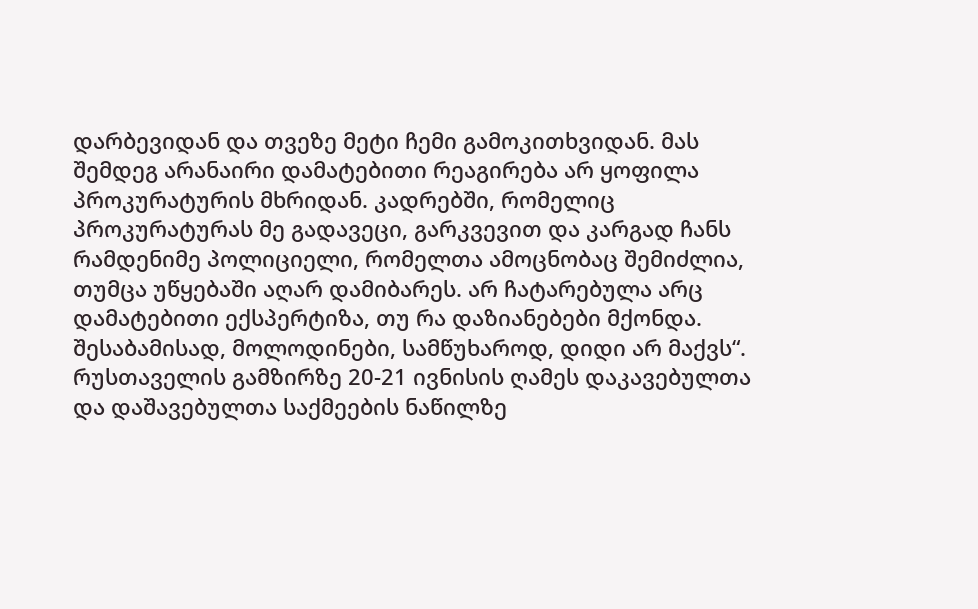დარბევიდან და თვეზე მეტი ჩემი გამოკითხვიდან. მას შემდეგ არანაირი დამატებითი რეაგირება არ ყოფილა პროკურატურის მხრიდან. კადრებში, რომელიც პროკურატურას მე გადავეცი, გარკვევით და კარგად ჩანს რამდენიმე პოლიციელი, რომელთა ამოცნობაც შემიძლია, თუმცა უწყებაში აღარ დამიბარეს. არ ჩატარებულა არც დამატებითი ექსპერტიზა, თუ რა დაზიანებები მქონდა. შესაბამისად, მოლოდინები, სამწუხაროდ, დიდი არ მაქვს“.
რუსთაველის გამზირზე 20-21 ივნისის ღამეს დაკავებულთა და დაშავებულთა საქმეების ნაწილზე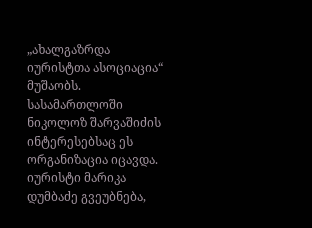„ახალგაზრდა იურისტთა ასოციაცია“ მუშაობს. სასამართლოში ნიკოლოზ შარვაშიძის ინტერესებსაც ეს ორგანიზაცია იცავდა. იურისტი მარიკა დუმბაძე გვეუბნება,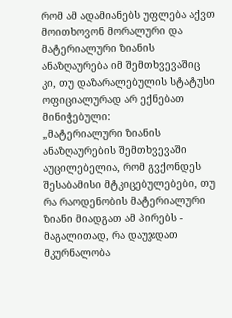რომ ამ ადამიანებს უფლება აქვთ მოითხოვონ მორალური და მატერიალური ზიანის ანაზღაურება იმ შემთხვევაშიც კი, თუ დაზარალებულის სტატუსი ოფიციალურად არ ექნებათ მინიჭებული:
„მატერიალური ზიანის ანაზღაურების შემთხვევაში აუცილებელია, რომ გვქონდეს შესაბამისი მტკიცებულებები, თუ რა რაოდენობის მატერიალური ზიანი მიადგათ ამ პირებს - მაგალითად, რა დაუჯდათ მკურნალობა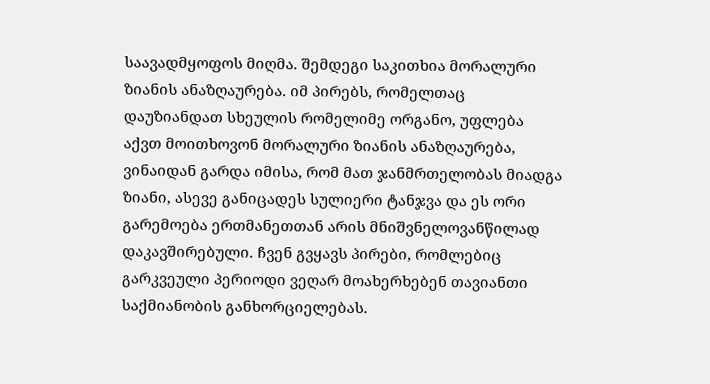საავადმყოფოს მიღმა. შემდეგი საკითხია მორალური ზიანის ანაზღაურება. იმ პირებს, რომელთაც დაუზიანდათ სხეულის რომელიმე ორგანო, უფლება აქვთ მოითხოვონ მორალური ზიანის ანაზღაურება, ვინაიდან გარდა იმისა, რომ მათ ჯანმრთელობას მიადგა ზიანი, ასევე განიცადეს სულიერი ტანჯვა და ეს ორი გარემოება ერთმანეთთან არის მნიშვნელოვანწილად დაკავშირებული. ჩვენ გვყავს პირები, რომლებიც გარკვეული პერიოდი ვეღარ მოახერხებენ თავიანთი საქმიანობის განხორციელებას.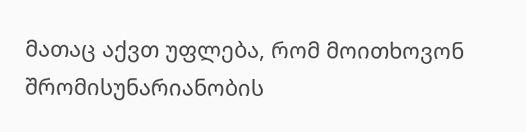მათაც აქვთ უფლება, რომ მოითხოვონ შრომისუნარიანობის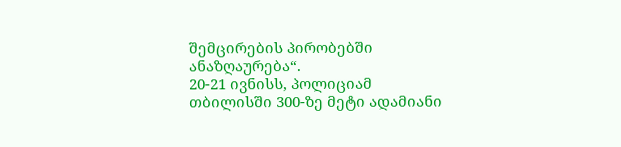შემცირების პირობებში ანაზღაურება“.
20-21 ივნისს, პოლიციამ თბილისში 300-ზე მეტი ადამიანი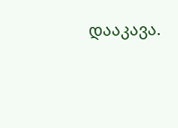დააკავა.